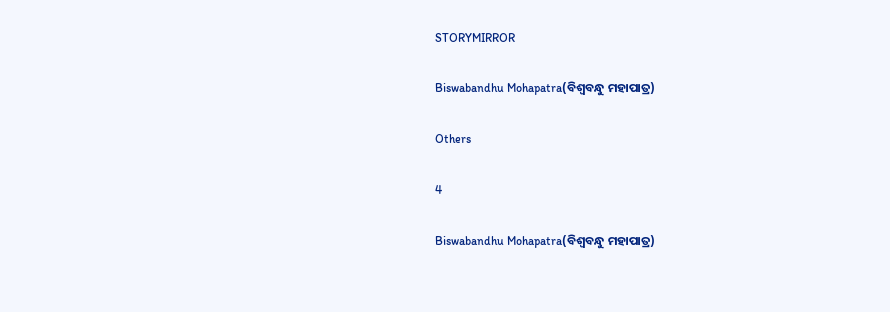STORYMIRROR

Biswabandhu Mohapatra(ବିଶ୍ୱବନ୍ଧୁ ମହାପାତ୍ର)

Others

4

Biswabandhu Mohapatra(ବିଶ୍ୱବନ୍ଧୁ ମହାପାତ୍ର)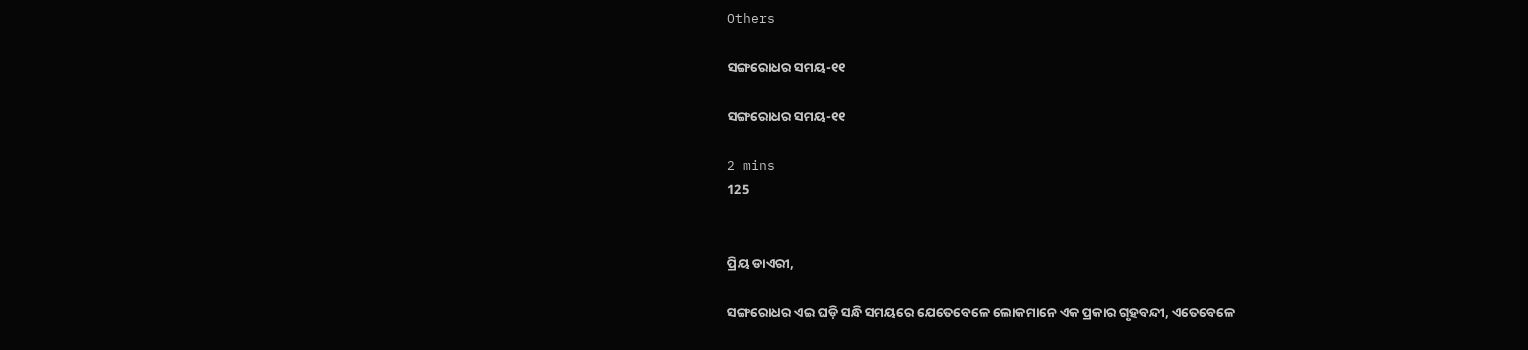Others

ସଙ୍ଗରୋଧର ସମୟ-୧୧

ସଙ୍ଗରୋଧର ସମୟ-୧୧

2 mins
125


ପ୍ରିୟ ଡାଏରୀ,

ସଙ୍ଗରୋଧର ଏଇ ଘଡ଼ି ସନ୍ଧି ସମୟରେ ଯେତେବେଳେ ଲୋକମାନେ ଏକ ପ୍ରକାର ଗୃହବନ୍ଦୀ, ଏତେବେଳେ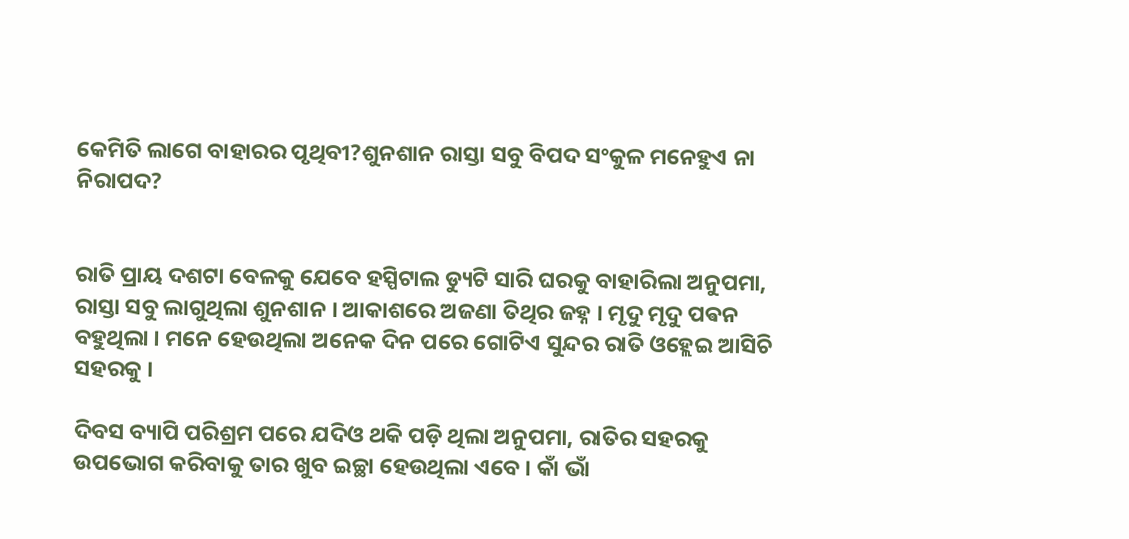କେମିତି ଲାଗେ ବାହାରର ପୃଥିବୀ?ଶୁନଶାନ ରାସ୍ତା ସବୁ ବିପଦ ସଂକୁଳ ମନେହୁଏ ନା ନିରାପଦ?


ରାତି ପ୍ରାୟ ଦଶଟା ବେଳକୁ ଯେବେ ହସ୍ପିଟାଲ ଡ୍ୟୁଟି ସାରି ଘରକୁ ବାହାରିଲା ଅନୁପମା, ରାସ୍ତା ସବୁ ଲାଗୁଥିଲା ଶୁନଶାନ । ଆକାଶରେ ଅଜଣା ତିଥିର ଜହ୍ନ । ମୃଦୁ ମୃଦୁ ପଵନ ବହୁଥିଲା । ମନେ ହେଉଥିଲା ଅନେକ ଦିନ ପରେ ଗୋଟିଏ ସୁନ୍ଦର ରାତି ଓହ୍ଲେଇ ଆସିଚି ସହରକୁ ।

ଦିବସ ବ୍ୟାପି ପରିଶ୍ରମ ପରେ ଯଦିଓ ଥକି ପଡ଼ି ଥିଲା ଅନୁପମା, ରାତିର ସହରକୁ ଉପଭୋଗ କରିବାକୁ ତାର ଖୁବ ଇଚ୍ଛା ହେଉଥିଲା ଏବେ । କାଁ ଭାଁ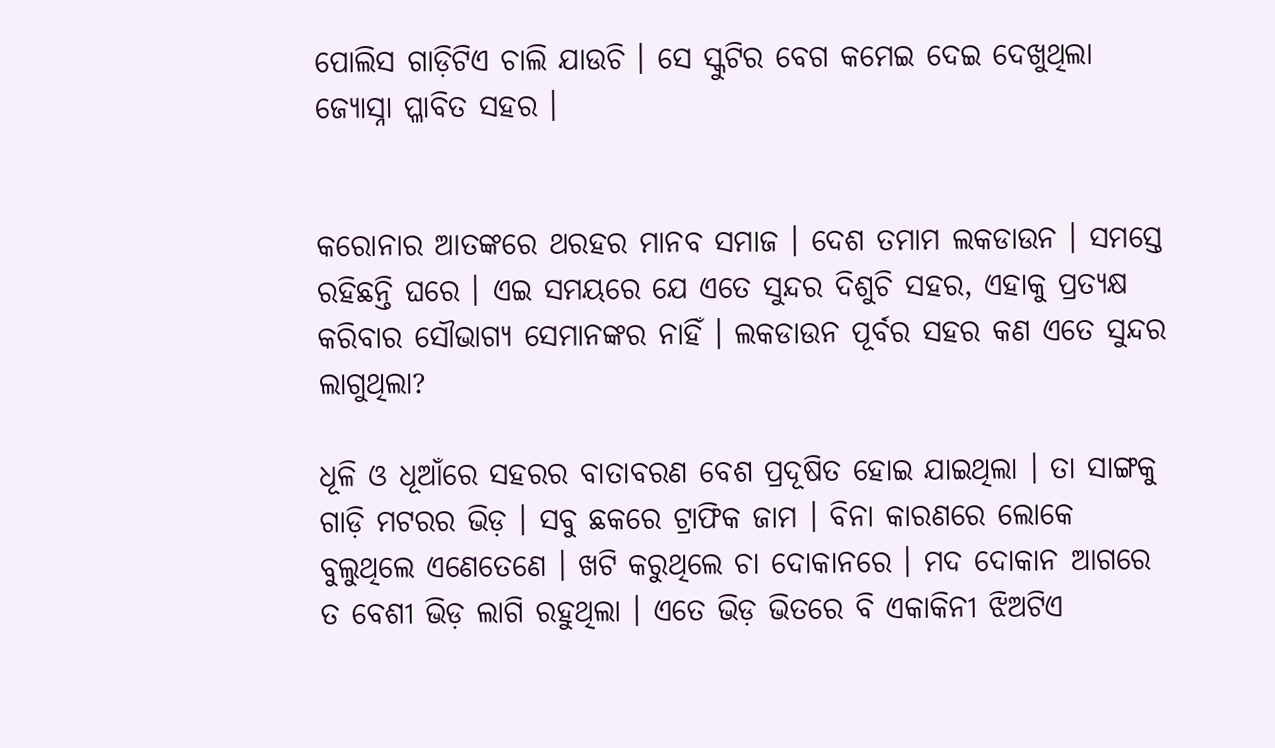ପୋଲିସ ଗାଡ଼ିଟିଏ ଚାଲି ଯାଉଚି । ସେ ସ୍କୁଟିର ବେଗ କମେଇ ଦେଇ ଦେଖୁଥିଲା ଜ୍ୟୋସ୍ନା ପ୍ଳାବିତ ସହର ।


କରୋନାର ଆତଙ୍କରେ ଥରହର ମାନବ ସମାଜ । ଦେଶ ତମାମ ଲକଡାଉନ । ସମସ୍ତେ ରହିଛନ୍ତି ଘରେ । ଏଇ ସମୟରେ ଯେ ଏତେ ସୁନ୍ଦର ଦିଶୁଚି ସହର, ଏହାକୁ ପ୍ରତ୍ୟକ୍ଷ କରିବାର ସୌଭାଗ୍ୟ ସେମାନଙ୍କର ନାହିଁ । ଲକଡାଉନ ପୂର୍ବର ସହର କଣ ଏତେ ସୁନ୍ଦର ଲାଗୁଥିଲା?

ଧୂଳି ଓ ଧୂଆଁରେ ସହରର ବାତାବରଣ ବେଶ ପ୍ରଦୂଷିତ ହୋଇ ଯାଇଥିଲା । ତା ସାଙ୍ଗକୁ ଗାଡ଼ି ମଟରର ଭିଡ଼ । ସବୁ ଛକରେ ଟ୍ରାଫିକ ଜାମ । ବିନା କାରଣରେ ଲୋକେ ବୁଲୁଥିଲେ ଏଣେତେଣେ । ଖଟି କରୁଥିଲେ ଚା ଦୋକାନରେ । ମଦ ଦୋକାନ ଆଗରେ ତ ବେଶୀ ଭିଡ଼ ଲାଗି ରହୁଥିଲା । ଏତେ ଭିଡ଼ ଭିତରେ ବି ଏକାକିନୀ ଝିଅଟିଏ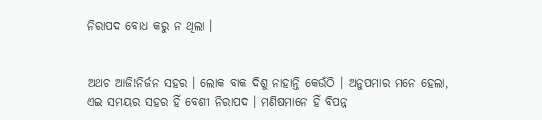ନିରାପଦ ବୋଧ କରୁ ନ ଥିଲା ।


ଅଥଚ ଆଜି!ନିର୍ଜନ ସହର । ଲୋକ ବାକ ଦିଶୁ ନାହାନ୍ତି କେଉଁଠି । ଅନୁପମାର ମନେ ହେଲା, ଏଇ ସମୟର ସହର ହିଁ ବେଶୀ ନିରାପଦ । ମଣିଷମାନେ ହିଁ ବିପନ୍ନ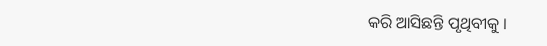କରି ଆସିଛନ୍ତି ପୃଥିବୀକୁ ।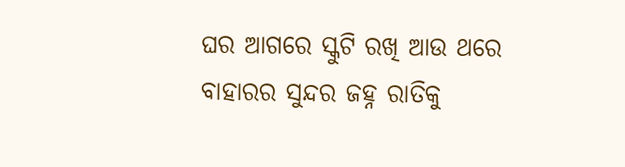ଘର ଆଗରେ ସ୍କୁଟି ରଖି ଆଉ ଥରେ ବାହାରର ସୁନ୍ଦର ଜହ୍ନ ରାତିକୁ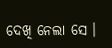ଦେଖି ନେଲା ସେ ।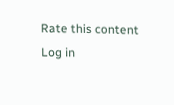Rate this content
Log in